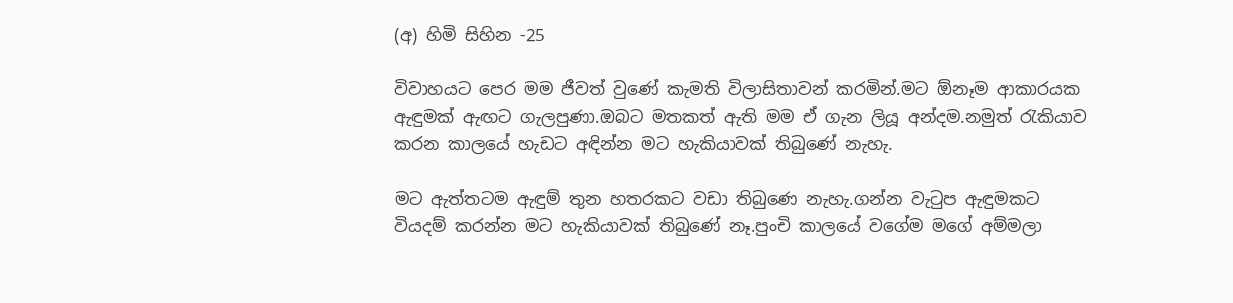(අ) හිමි සිහින -25

විවාහයට පෙර මම ජීවත් වුණේ කැමති විලාසිතාවන් කරමින්.මට ඕනෑම ආකාරයක ඇඳුමක් ඇඟට ගැලපුණා.ඔබට මතකත් ඇති මම ඒ ගැන ලියූ අන්දම.නමුත් රැකියාව කරන කාලයේ හැඩට අඳින්න මට හැකියාවක් තිබුණේ නැහැ.

මට ඇත්තටම ඇඳුම් තුන හතරකට වඩා තිබුණෙ නැහැ.ගන්න වැටුප ඇඳුමකට වියදම් කරන්න මට හැකියාවක් තිබුණේ නෑ.පුංචි කාලයේ වගේම මගේ අම්මලා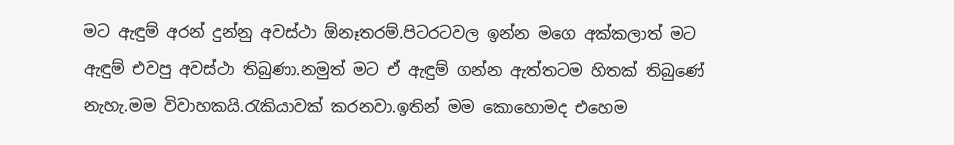මට ඇඳුම් අරන් දුන්නු අවස්ථා ඕනෑතරම්.පිටරටවල ඉන්න මගෙ අක්කලාත් මට ඇඳුම් එවපු අවස්ථා තිබුණා.නමුත් මට ඒ ඇඳුම් ගන්න ඇත්තටම හිතක් තිබුණේ නැහැ.මම විවාහකයි.රැකියාවක් කරනවා.ඉතින් මම කොහොමද එහෙම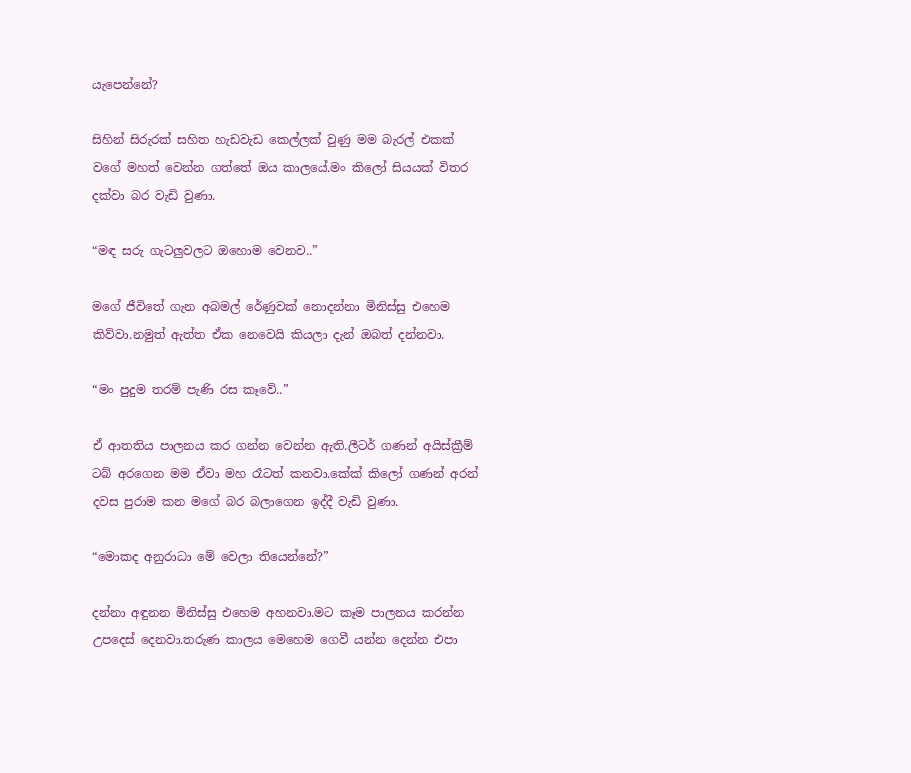යැපෙන්නේ?

සිහින් සිරුරක් සහිත හැඩවැඩ කෙල්ලක් වුණු මම බැරල් එකක් වගේ මහත් වෙන්න ගත්තේ ඔය කාලයේ.මං කිලෝ සියයක් විතර දක්වා බර වැඩි වුණා.

“මඳ සරු ගැටලුවලට ඔහොම වෙනව..”

මගේ ජීවිතේ ගැන අබමල් රේණුවක් නොදන්නා මිනිස්සු එහෙම කිව්වා.නමුත් ඇත්ත ඒක නෙවෙයි කියලා දැන් ඔබත් දන්නවා.

“මං පුදුම තරම් පැණි රස කෑවේ..”

ඒ ආතතිය පාලනය කර ගන්න වෙන්න ඇති.ලීටර් ගණන් අයිස්ක්‍රීම් ටබ් අරගෙන මම ඒවා මහ රෑටත් කනවා.කේක් කිලෝ ගණන් අරන් දවස පුරාම කන මගේ බර බලාගෙන ඉද්දී වැඩි වුණා.

“මොකද අනුරාධා මේ වෙලා තියෙන්නේ?”

දන්නා අඳුනන මිනිස්සු එහෙම අහනවා.මට කෑම පාලනය කරන්න උපදෙස් දෙනවා.තරුණ කාලය මෙහෙම ගෙවී යන්න දෙන්න එපා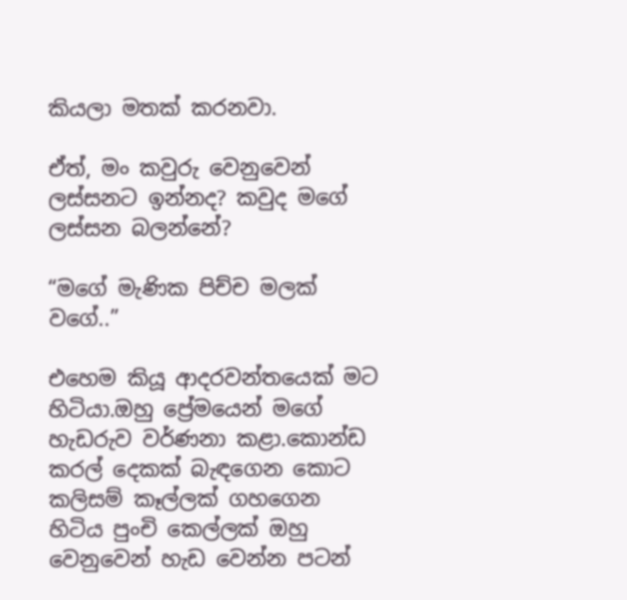කියලා මතක් කරනවා.

ඒත්, මං කවුරු වෙනුවෙන් ලස්සනට ඉන්නද? කවුද මගේ ලස්සන බලන්නේ?

“මගේ මැණික පිච්ච මලක් වගේ..”

එහෙම කියූ ආදරවන්තයෙක් මට හිටියා.ඔහු ප්‍රේමයෙන් මගේ හැඩරුව වර්ණනා කළා.කොන්ඩ කරල් දෙකක් බැඳගෙන කොට කලිසම් කෑල්ලක් ගහගෙන හිටිය පුංචි කෙල්ලක් ඔහු වෙනුවෙන් හැඩ වෙන්න පටන්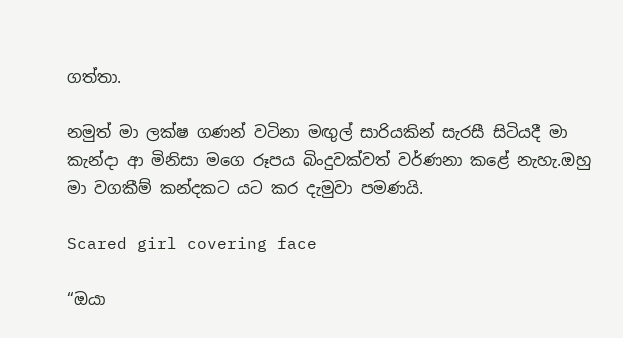ගත්තා.

නමුත් මා ලක්ෂ ගණන් වටිනා මඟුල් සාරියකින් සැරසී සිටියදී මා කැන්දා ආ මිනිසා මගෙ රූපය බිංදුවක්වත් වර්ණනා කළේ නැහැ.ඔහු මා වගකීම් කන්දකට යට කර දැමුවා පමණයි.

Scared girl covering face

“ඔයා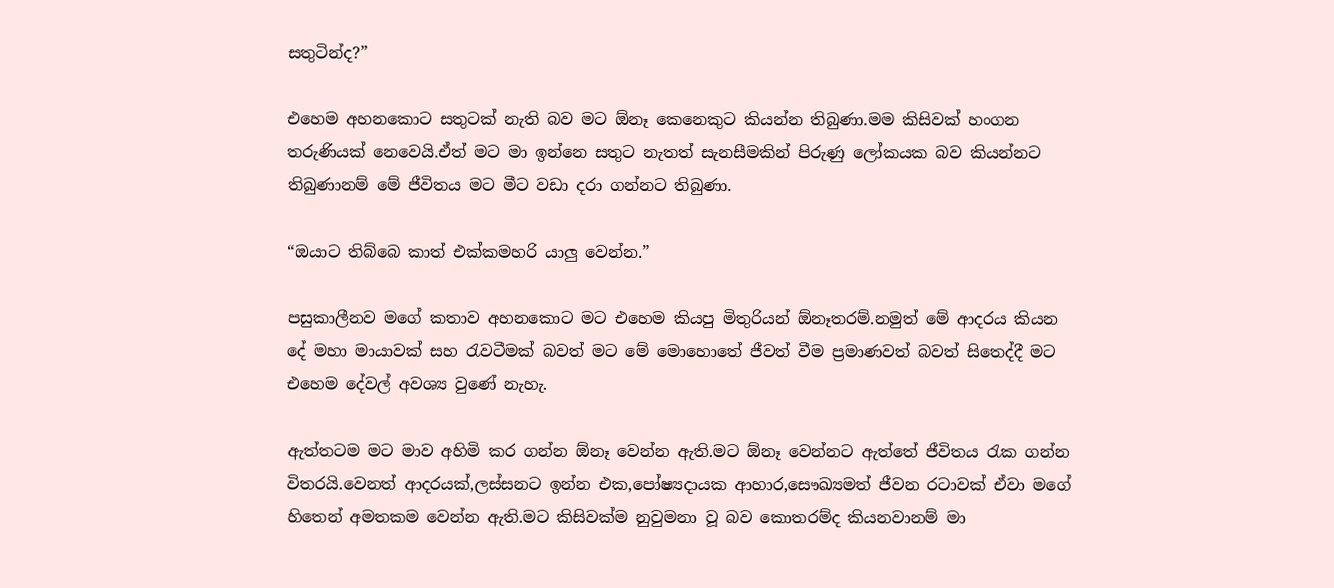සතුටින්ද?”

එහෙම අහනකොට සතුටක් නැති බව මට ඕනෑ කෙනෙකුට කියන්න තිබුණා.මම කිසිවක් හංගන තරුණියක් නෙවෙයි.ඒත් මට මා ඉන්නෙ සතුට නැතත් සැනසීමකින් පිරුණු ලෝකයක බව කියන්නට තිබුණානම් මේ ජීවිතය මට මීට වඩා දරා ගන්නට තිබුණා.

“ඔයාට තිබ්බෙ කාත් එක්කමහරි යාලු වෙන්න.”

පසුකාලීනව මගේ කතාව අහනකොට මට එහෙම කියපු මිතුරියන් ඕනෑතරම්.නමුත් මේ ආදරය කියන දේ මහා මායාවක් සහ රැවටීමක් බවත් මට මේ මොහොතේ ජීවත් වීම ප්‍රමාණවත් බවත් සිතෙද්දී මට එහෙම දේවල් අවශ්‍ය වුණේ නැහැ.

ඇත්තටම මට මාව අහිමි කර ගන්න ඕනෑ වෙන්න ඇති.මට ඕනෑ වෙන්නට ඇත්තේ ජීවිතය රැක ගන්න විතරයි.වෙනත් ආදරයක්,ලස්සනට ඉන්න එක,පෝෂ්‍යදායක ආහාර,සෞඛ්‍යමත් ජීවන රටාවක් ඒවා මගේ හිතෙන් අමතකම වෙන්න ඇති.මට කිසිවක්ම නුවුමනා වූ බව කොතරම්ද කියනවානම් මා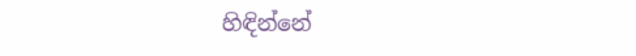හිඳින්නේ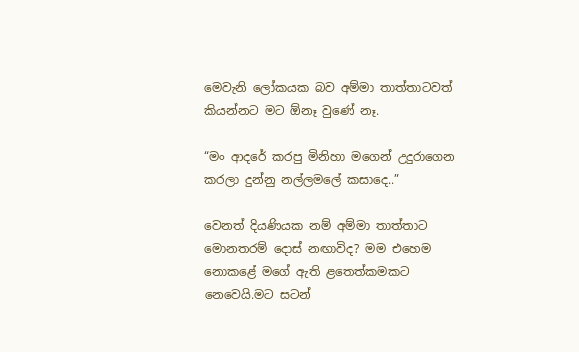මෙවැනි ලෝකයක බව අම්මා තාත්තාටවත් කියන්නට මට ඕනෑ වුණේ නෑ.

“මං ආදරේ කරපු මිනිහා මගෙන් උදුරාගෙන කරලා දුන්නු නල්ලමලේ කසාදෙ..”

වෙනත් දියණියක නම් අම්මා තාත්තාට මොනතරම් දොස් නඟාවිද? මම එහෙම නොකළේ මගේ ඇති ළතෙත්කමකට නෙවෙයි.මට සටන්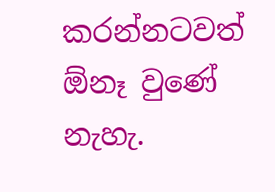කරන්නටවත් ඕනෑ වුණේ නැහැ.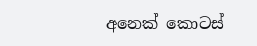අනෙක් කොටස්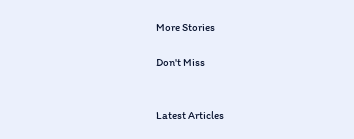More Stories

Don't Miss


Latest Articles